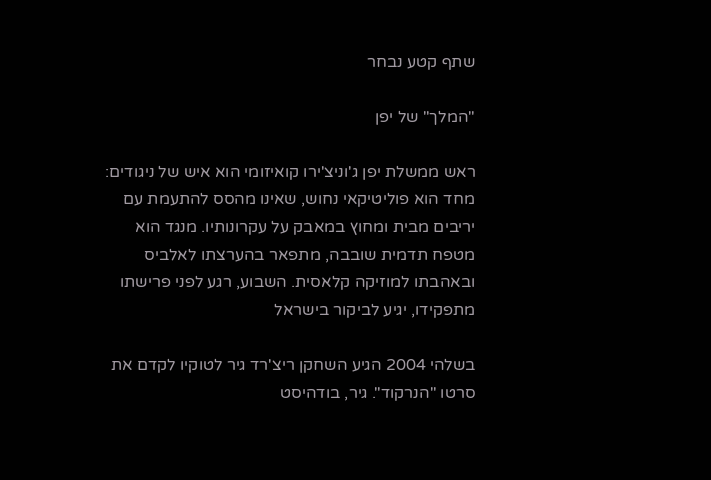שתף קטע נבחר

"המלך" של יפן

ראש ממשלת יפן ג'וניצ'ירו קואיזומי הוא איש של ניגודים: מחד הוא פוליטיקאי נחוש, שאינו מהסס להתעמת עם יריבים מבית ומחוץ במאבק על עקרונותיו. מנגד הוא מטפח תדמית שובבה, מתפאר בהערצתו לאלביס ובאהבתו למוזיקה קלאסית. השבוע, רגע לפני פרישתו מתפקידו, יגיע לביקור בישראל

בשלהי 2004 הגיע השחקן ריצ'רד גיר לטוקיו לקדם את סרטו "הנרקוד". גיר, בודהיסט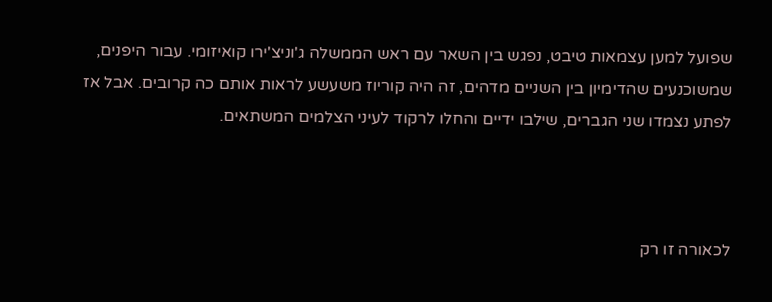שפועל למען עצמאות טיבט, נפגש בין השאר עם ראש הממשלה ג'וניצ'ירו קואיזומי. עבור היפנים, שמשוכנעים שהדימיון בין השניים מדהים, זה היה קוריוז משעשע לראות אותם כה קרובים. אבל אז לפתע נצמדו שני הגברים, שילבו ידיים והחלו לרקוד לעיני הצלמים המשתאים.



לכאורה זו רק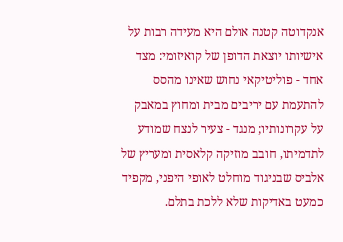אנקדוטה קטנה אולם היא מעידה רבות על אישיותו יוצאת הדופן של קואיזומי: מצד אחד - פוליטיקאי נחוש שאינו מהסס להתעמת עם יריבים מבית ומחוץ במאבק על עקרונותיו; מנגד - צעיר לנצח שמודע לתדמיתו, חובב מוזיקה קלאסית ומעריץ של אלביס שבניגוד מוחלט לאופי היפני, מקפיד כמעט באדיקות שלא ללכת בתלם.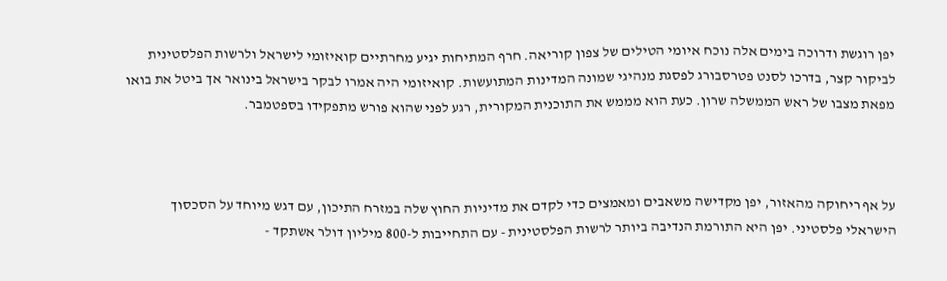יפן רוגשת ודרוכה בימים אלה נוכח איומי הטילים של צפון קוריאה. חרף המתיחות יגיע מחרתיים קואיזומי לישראל ולרשות הפלסטינית לביקור קצר, בדרכו לסנט פטרסבורג לפסגת מנהיגי שמונה המדינות המתועשות. קואיזומי היה אמרו לבקר בישראל בינואר אך ביטל את בואו מפאת מצבו של ראש הממשלה שרון. כעת הוא מממש את התוכנית המקורית, רגע לפני שהוא פורש מתפקידו בספטמבר.



על אף ריחוקה מהאזור, יפן מקדישה משאבים ומאמצים כדי לקדם את מדיניות החוץ שלה במזרח התיכון, עם דגש מיוחד על הסכסוך הישראלי פלסטיני. יפן היא התורמת הנדיבה ביותר לרשות הפלסטינית - עם התחייבות ל-800 מיליון דולר אשתקד -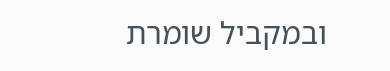ובמקביל שומרת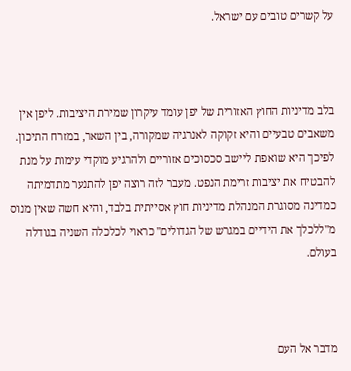על קשרים טובים עם ישראל.



בלב מדיניות החוץ האזורית של יפן עומד עיקרון שמירת היציבות. ליפן אין משאבים טבעיים והיא זקוקה לאנרגיה שמקורה, בין השאר, במזרח התיכון. לפיכך היא שואפת ליישב סכסוכים אזוריים ולהרגיע מוקדי עימות על מנת להבטיח את יציבות זרימת הנפט. מעבר לזה רוצה יפן להתנער מתדמיתה כמדינה מסוגרת המנהלת מדיניות חוץ אסייתית בלבד, והיא חשה שאין מנוס מ"ללכלך את הידיים במגרש של הגדולים" כראוי לכלכלה השניה בגודלה בעולם.



מדבר אל העם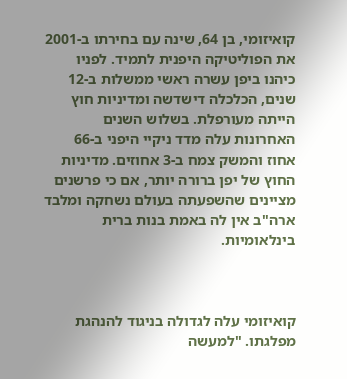קואיזומי, בן 64, שינה עם בחירתו ב-2001 את הפוליטיקה היפנית לתמיד. לפניו כיהנו ביפן עשרה ראשי ממשלות ב-12 שנים, הכלכלה דישדשה ומדיניות חוץ הייתה מעורפלת. בשלוש השנים האחרונות עלה מדד ניקיי היפני ב-66 אחוז והמשק צמח ב-3 אחוזים. מדיניות החוץ של יפן ברורה יותר, אם כי פרשנים מציינים שהשפעתה בעולם נשחקה ומלבד ארה"ב אין לה באמת בנות ברית בינלאומיות.



קואיזומי עלה לגדולה בניגוד להנהגת מפלגתו. "למעשה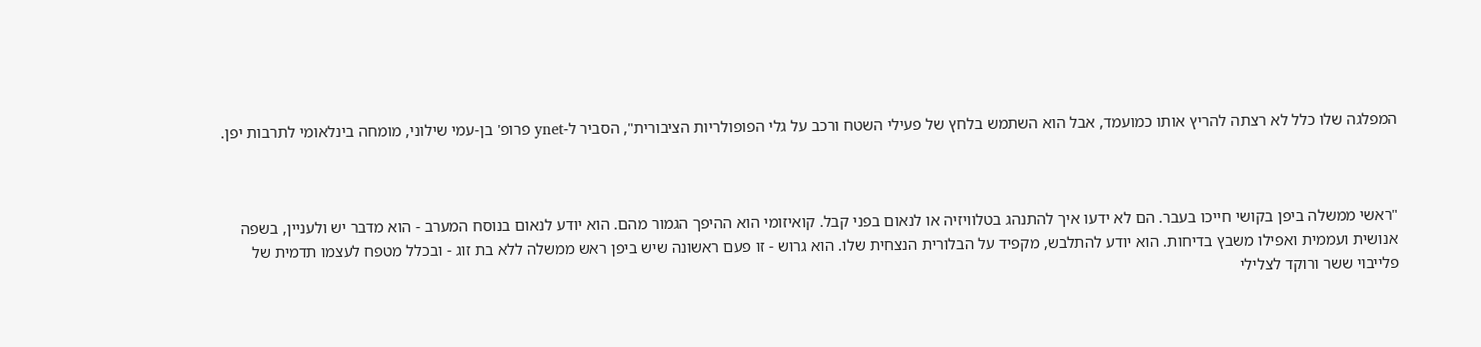המפלגה שלו כלל לא רצתה להריץ אותו כמועמד, אבל הוא השתמש בלחץ של פעילי השטח ורכב על גלי הפופולריות הציבורית", הסביר ל-ynet פרופ' בן-עמי שילוני, מומחה בינלאומי לתרבות יפן.



"ראשי ממשלה ביפן בקושי חייכו בעבר. הם לא ידעו איך להתנהג בטלוויזיה או לנאום בפני קבל. קואיזומי הוא ההיפך הגמור מהם. הוא יודע לנאום בנוסח המערב - הוא מדבר יש ולעניין, בשפה אנושית ועממית ואפילו משבץ בדיחות. הוא יודע להתלבש, מקפיד על הבלורית הנצחית שלו. הוא גרוש - זו פעם ראשונה שיש ביפן ראש ממשלה ללא בת זוג - ובכלל מטפח לעצמו תדמית של פלייבוי ששר ורוקד לצלילי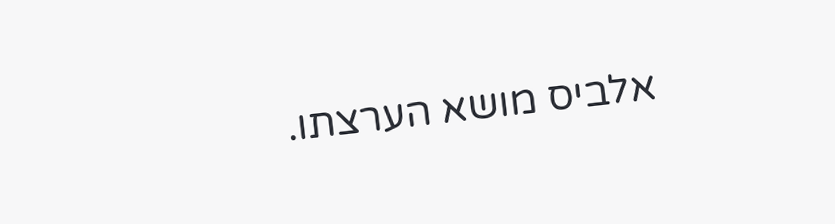אלביס מושא הערצתו.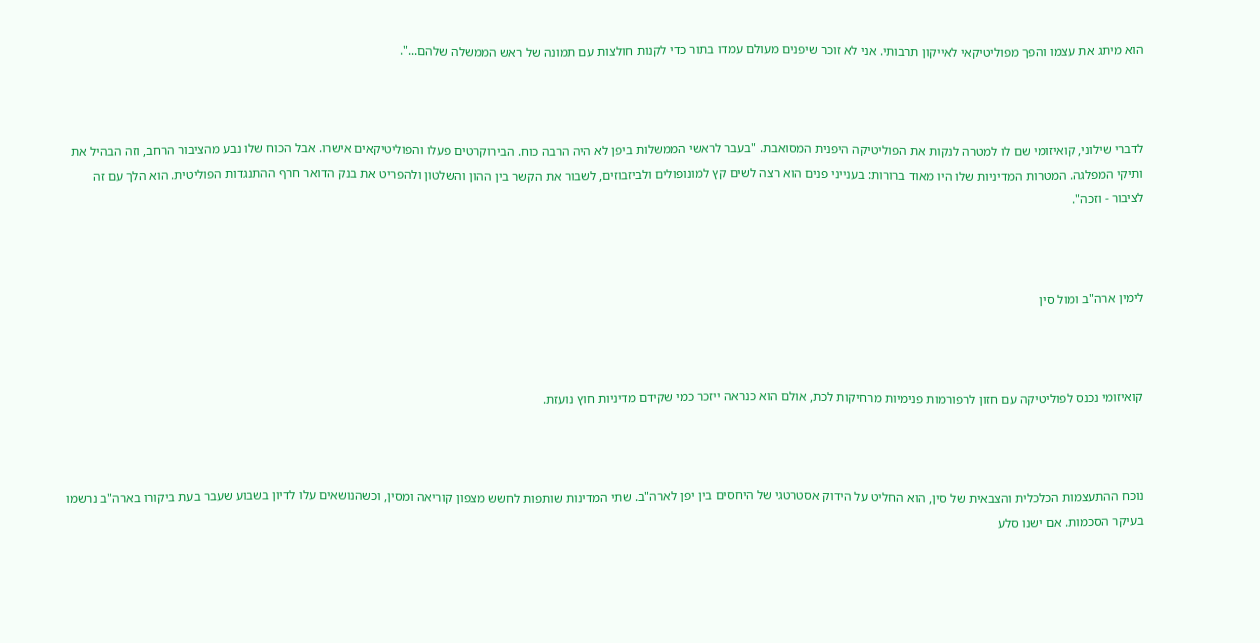הוא מיתג את עצמו והפך מפוליטיקאי לאייקון תרבותי. אני לא זוכר שיפנים מעולם עמדו בתור כדי לקנות חולצות עם תמונה של ראש הממשלה שלהם...".



לדברי שילוני, קואיזומי שם לו למטרה לנקות את הפוליטיקה היפנית המסואבת. "בעבר לראשי הממשלות ביפן לא היה הרבה כוח. הבירוקרטים פעלו והפוליטיקאים אישרו. אבל הכוח שלו נבע מהציבור הרחב, וזה הבהיל את ותיקי המפלגה. המטרות המדיניות שלו היו מאוד ברורות: בענייני פנים הוא רצה לשים קץ למונופולים ולביזבוזים, לשבור את הקשר בין ההון והשלטון ולהפריט את בנק הדואר חרף ההתנגדות הפוליטית. הוא הלך עם זה לציבור - וזכה".



לימין ארה"ב ומול סין



קואיזומי נכנס לפוליטיקה עם חזון לרפורמות פנימיות מרחיקות לכת, אולם הוא כנראה ייזכר כמי שקידם מדיניות חוץ נועזת.



נוכח ההתעצמות הכלכלית והצבאית של סין, הוא החליט על הידוק אסטרטגי של היחסים בין יפן לארה"ב. שתי המדינות שותפות לחשש מצפון קוריאה ומסין, וכשהנושאים עלו לדיון בשבוע שעבר בעת ביקורו בארה"ב נרשמו בעיקר הסכמות. אם ישנו סלע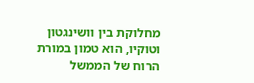מחלוקת בין וושינגטון וטוקיו, הוא טמון במורת הרוח של הממשל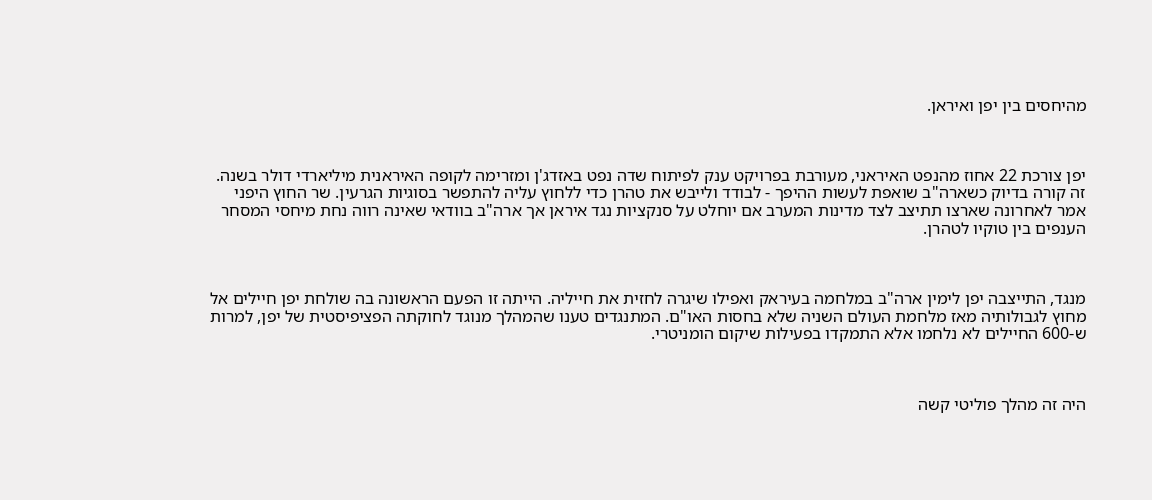מהיחסים בין יפן ואיראן.



יפן צורכת 22 אחוז מהנפט האיראני, מעורבת בפרויקט ענק לפיתוח שדה נפט באזדג'ן ומזרימה לקופה האיראנית מיליארדי דולר בשנה. זה קורה בדיוק כשארה"ב שואפת לעשות ההיפך - לבודד ולייבש את טהרן כדי ללחוץ עליה להתפשר בסוגיות הגרעין. שר החוץ היפני אמר לאחרונה שארצו תתיצב לצד מדינות המערב אם יוחלט על סנקציות נגד איראן אך ארה"ב בוודאי שאינה רווה נחת מיחסי המסחר הענפים בין טוקיו לטהרן.



מנגד, התייצבה יפן לימין ארה"ב במלחמה בעיראק ואפילו שיגרה לחזית את חייליה. הייתה זו הפעם הראשונה בה שולחת יפן חיילים אל מחוץ לגבולותיה מאז מלחמת העולם השניה שלא בחסות האו"ם. המתנגדים טענו שהמהלך מנוגד לחוקתה הפציפיסטית של יפן, למרות ש-600 החיילים לא נלחמו אלא התמקדו בפעילות שיקום הומניטרי.



היה זה מהלך פוליטי קשה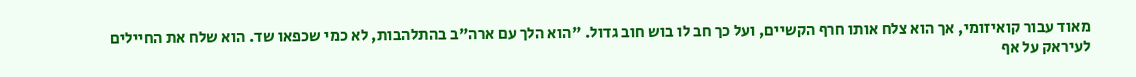מאוד עבור קואיזומי, אך הוא צלח אותו חרף הקשיים, ועל כך חב לו בוש חוב גדול. "הוא הלך עם ארה"ב בהתלהבות, לא כמי שכפאו שד. הוא שלח את החיילים לעיראק על אף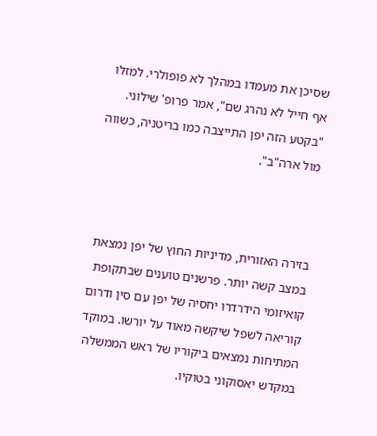שסיכן את מעמדו במהלך לא פופולרי. למזלו אף חייל לא נהרג שם", אמר פרופ' שילוני. "בקטע הזה יפן התייצבה כמו בריטניה, כשווה מול ארה"ב".



בזירה האזורית, מדיניות החוץ של יפן נמצאת במצב קשה יותר. פרשנים טוענים שבתקופת קואיזומי הידרדרו יחסיה של יפן עם סין ודרום קוריאה לשפל שיקשה מאוד על יורשו. במוקד המתיחות נמצאים ביקוריו של ראש הממשלה במקדש יאסוקוני בטוקיו.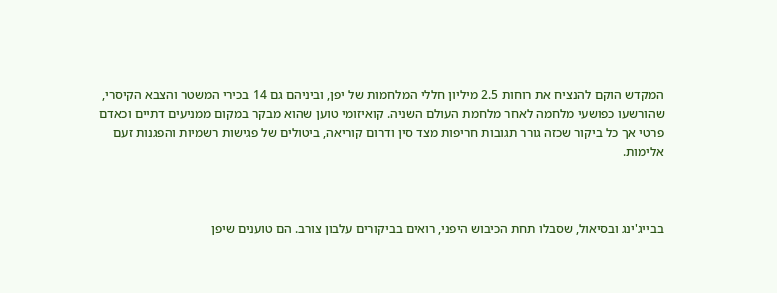המקדש הוקם להנציח את רוחות 2.5 מיליון חללי המלחמות של יפן, וביניהם גם 14 בכירי המשטר והצבא הקיסרי, שהורשעו כפושעי מלחמה לאחר מלחמת העולם השניה. קואיזומי טוען שהוא מבקר במקום ממניעים דתיים וכאדם פרטי אך כל ביקור שכזה גורר תגובות חריפות מצד סין ודרום קוריאה, ביטולים של פגישות רשמיות והפגנות זעם אלימות.



בבייג'ינג ובסיאול, שסבלו תחת הכיבוש היפני, רואים בביקורים עלבון צורב. הם טוענים שיפן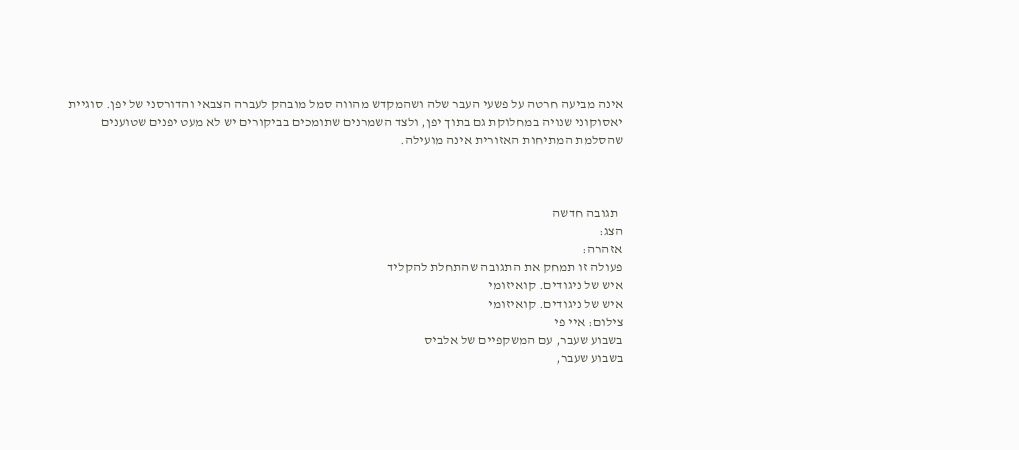אינה מביעה חרטה על פשעי העבר שלה ושהמקדש מהווה סמל מובהק לעברה הצבאי והדורסני של יפן. סוגיית יאסוקוני שנויה במחלוקת גם בתוך יפן, ולצד השמרנים שתומכים בביקורים יש לא מעט יפנים שטוענים שהסלמת המתיחות האזורית אינה מועילה.



  תגובה חדשה
הצג:
אזהרה:
פעולה זו תמחק את התגובה שהתחלת להקליד
איש של ניגודים. קואיזומי
איש של ניגודים. קואיזומי
צילום: איי פי
בשבוע שעבר, עם המשקפיים של אלביס
בשבוע שעבר,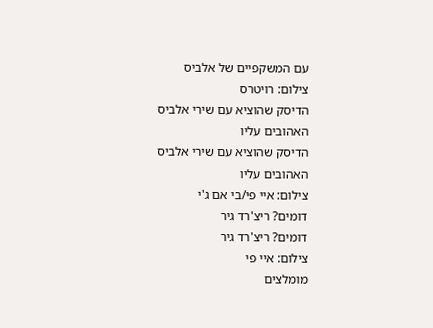עם המשקפיים של אלביס
צילום: רויטרס
הדיסק שהוציא עם שירי אלביס האהובים עליו
הדיסק שהוציא עם שירי אלביס האהובים עליו
צילום: איי פי/בי אם ג'י
דומים? ריצ'רד גיר
דומים? ריצ'רד גיר
צילום: איי פי
מומלצים